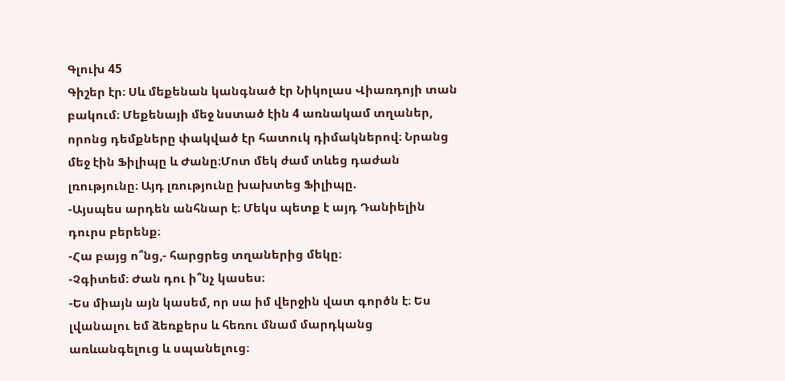Գլուխ 45
Գիշեր էր։ Սև մեքենան կանգնած էր Նիկոլաս Վիառդոյի տան բակում։ Մեքենայի մեջ նստած էին 4 առնակամ տղաներ, որոնց դեմքները փակված էր հատուկ դիմակներով։ Նրանց մեջ էին Ֆիլիպը և Ժանը։Մոտ մեկ ժամ տևեց դաժան լռությունը։ Այդ լռությունը խախտեց Ֆիլիպը.
-Այսպես արդեն անհնար է։ Մեկս պետք է այդ Դանիելին դուրս բերենք։
-Հա բայց ո՞նց,- հարցրեց տղաներից մեկը։
-Չգիտեմ։ Ժան դու ի՞նչ կասես։
-Ես միայն այն կասեմ, որ սա իմ վերջին վատ գործն է։ Ես լվանալու եմ ձեռքերս և հեռու մնամ մարդկանց առևանգելուց և սպանելուց։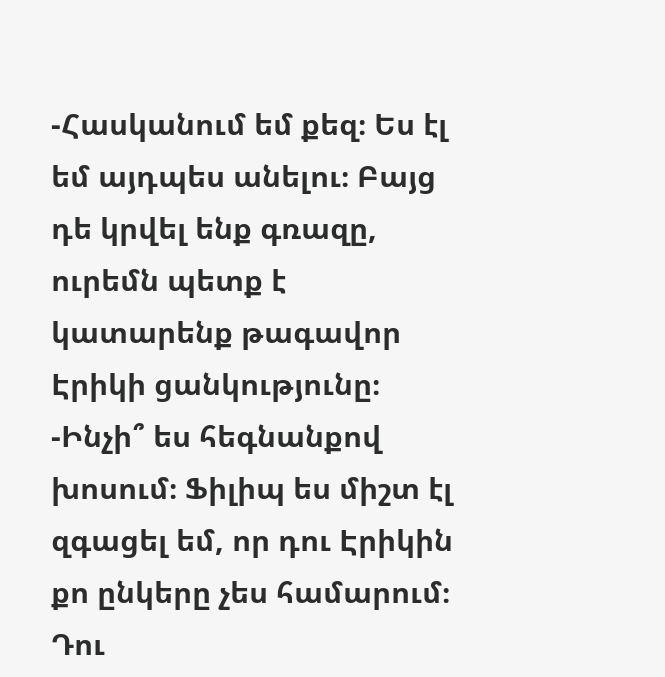-Հասկանում եմ քեզ։ Ես էլ եմ այդպես անելու։ Բայց դե կրվել ենք գռազը, ուրեմն պետք է կատարենք թագավոր Էրիկի ցանկությունը։
-Ինչի՞ ես հեգնանքով խոսում։ Ֆիլիպ ես միշտ էլ զգացել եմ, որ դու Էրիկին քո ընկերը չես համարում։ Դու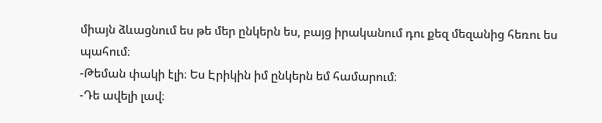միայն ձևացնում ես թե մեր ընկերն ես, բայց իրականում դու քեզ մեզանից հեռու ես պահում։
-Թեման փակի էլի։ Ես Էրիկին իմ ընկերն եմ համարում։
-Դե ավելի լավ։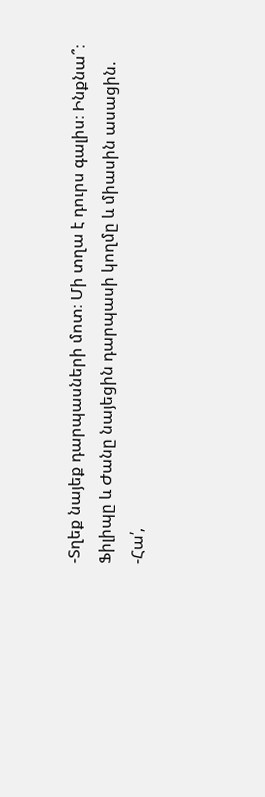-Տղեք նայեք դարպասների մոտ։ Մի տղա է դուրս գալիս։ Ինքնա՞։
Ֆիլիպը և Ժանը նայեցին դարպասի կողմը և միասին ասացին.
-Հա՛,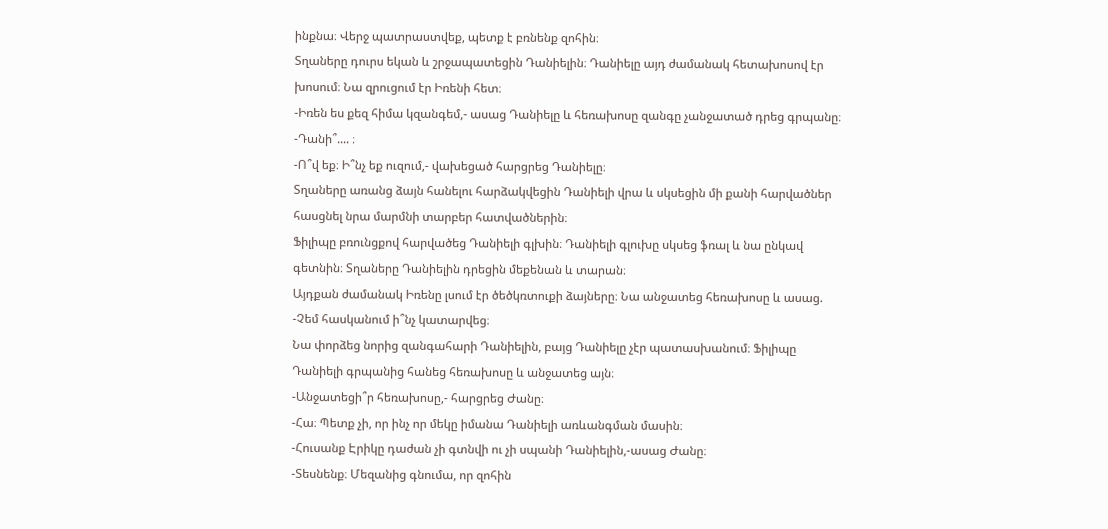ինքնա։ Վերջ պատրաստվեք, պետք է բռնենք զոհին։
Տղաները դուրս եկան և շրջապատեցին Դանիելին։ Դանիելը այդ ժամանակ հետախոսով էր խոսում։ Նա զրուցում էր Իռենի հետ։
-Իռեն ես քեզ հիմա կզանգեմ,- ասաց Դանիելը և հեռախոսը զանգը չանջատած դրեց գրպանը։
-Դանի՞.... ։
-Ո՞վ եք։ Ի՞նչ եք ուզում,- վախեցած հարցրեց Դանիելը։
Տղաները առանց ձայն հանելու հարձակվեցին Դանիելի վրա և սկսեցին մի քանի հարվածներ հասցնել նրա մարմնի տարբեր հատվածներին։
Ֆիլիպը բռունցքով հարվածեց Դանիելի գլխին։ Դանիելի գլուխը սկսեց ֆռալ և նա ընկավ գետնին։ Տղաները Դանիելին դրեցին մեքենան և տարան։
Այդքան ժամանակ Իռենը լսում էր ծեծկռտուքի ձայները։ Նա անջատեց հեռախոսը և ասաց.
-Չեմ հասկանում ի՞նչ կատարվեց։
Նա փորձեց նորից զանգահարի Դանիելին, բայց Դանիելը չէր պատասխանում։ Ֆիլիպը Դանիելի գրպանից հանեց հեռախոսը և անջատեց այն։
-Անջատեցի՞ր հեռախոսը,- հարցրեց Ժանը։
-Հա։ Պետք չի, որ ինչ որ մեկը իմանա Դանիելի առևանգման մասին։
-Հուսանք Էրիկը դաժան չի գտնվի ու չի սպանի Դանիելին,-ասաց Ժանը։
-Տեսնենք։ Մեզանից գնումա, որ զոհին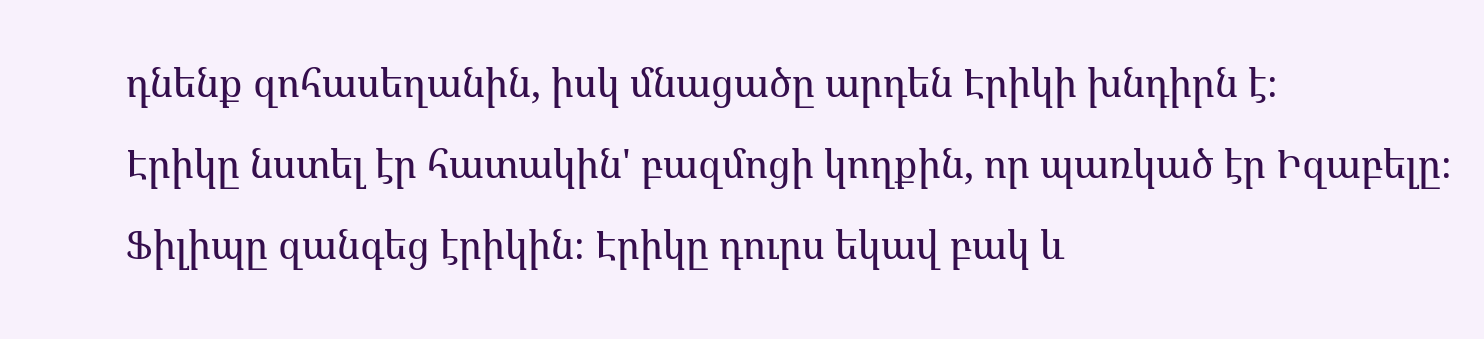դնենք զոհասեղանին, իսկ մնացածը արդեն Էրիկի խնդիրն է։
Էրիկը նստել էր հատակին' բազմոցի կողքին, որ պառկած էր Իզաբելը։ Ֆիլիպը զանգեց էրիկին։ Էրիկը դուրս եկավ բակ և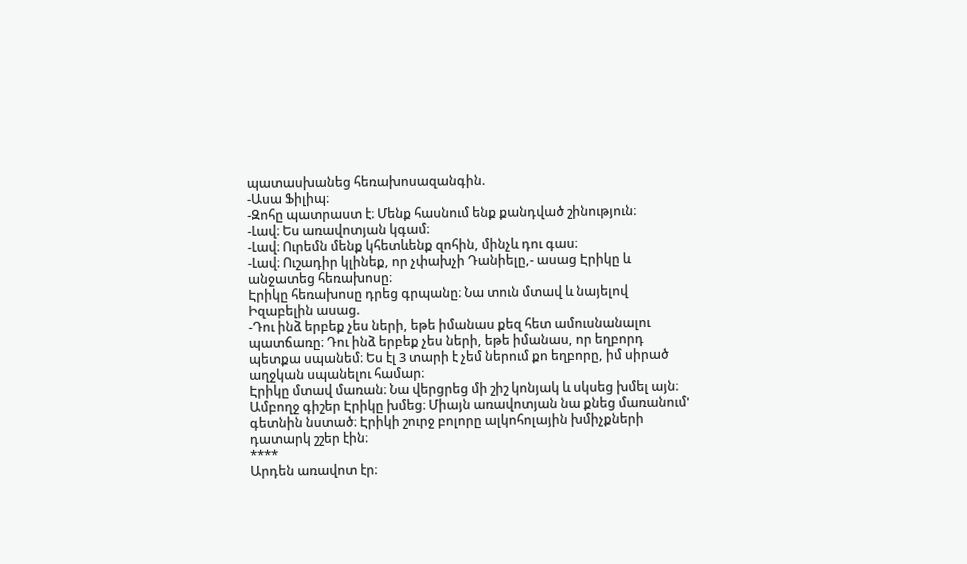պատասխանեց հեռախոսազանգին.
-Ասա Ֆիլիպ։
-Զոհը պատրաստ է։ Մենք հասնում ենք քանդված շինություն։
-Լավ։ Ես առավոտյան կգամ։
-Լավ։ Ուրեմն մենք կհետևենք զոհին, մինչև դու գաս։
-Լավ։ Ուշադիր կլինեք, որ չփախչի Դանիելը,- ասաց Էրիկը և անջատեց հեռախոսը։
Էրիկը հեռախոսը դրեց գրպանը։ Նա տուն մտավ և նայելով Իզաբելին ասաց.
-Դու ինձ երբեք չես ների, եթե իմանաս քեզ հետ ամուսնանալու պատճառը։ Դու ինձ երբեք չես ների, եթե իմանաս, որ եղբորդ պետքա սպանեմ։ Ես էլ 3 տարի է չեմ ներում քո եղբորը, իմ սիրած աղջկան սպանելու համար։
Էրիկը մտավ մառան։ Նա վերցրեց մի շիշ կոնյակ և սկսեց խմել այն։
Ամբողջ գիշեր Էրիկը խմեց։ Միայն առավոտյան նա քնեց մառանում' գետնին նստած։ Էրիկի շուրջ բոլորը ալկոհոլային խմիչքների դատարկ շշեր էին։
****
Արդեն առավոտ էր։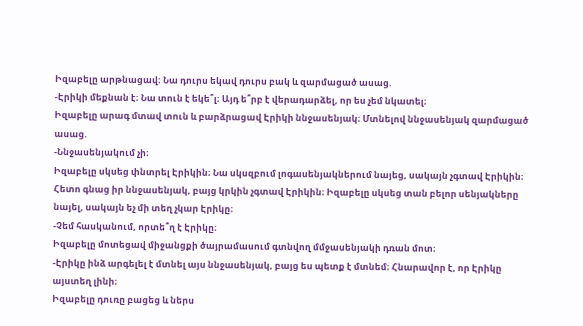Իզաբելը արթնացավ։ Նա դուրս եկավ դուրս բակ և զարմացած ասաց.
-Էրիկի մեքնան է։ Նա տուն է եկե՞լ։ Այդ ե՞րբ է վերադարձել, որ ես չեմ նկատել։
Իզաբելը արագ մտավ տուն և բարձրացավ Էրիկի ննջասենյակ։ Մտնելով ննջասենյակ զարմացած ասաց.
-Ննջասենյակում չի։
Իզաբելը սկսեց փնտրել Էրիկին։ Նա սկսզբում լոգասենյակներում նայեց, սակայն չգտավ Էրիկին։
Հետո գնաց իր ննջասենյակ, բայց կրկին չգտավ Էրիկին։ Իզաբելը սկսեց տան բելոր սենյակները նայել, սակայն եչ մի տեղ չկար Էրիկը։
-Չեմ հասկանում, որտե՞ղ է Էրիկը։
Իզաբելը մոտեցավ միջանցքի ծայրամասում գտնվող մմջասենյակի դռան մոտ։
-Էրիկը ինձ արգելել է մտնել այս ննջասենյակ, բայց ես պետք է մտնեմ։ Հնարավոր է, որ Էրիկը այստեղ լինի։
Իզաբելը դուռը բացեց և ներս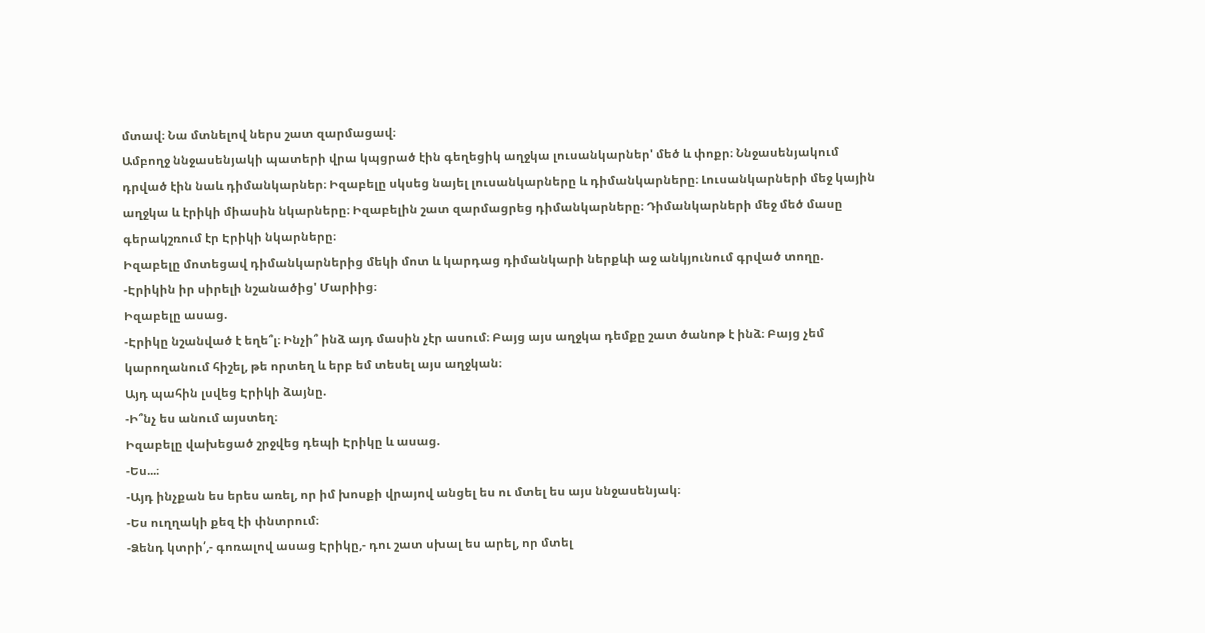մտավ։ Նա մտնելով ներս շատ զարմացավ։
Ամբողջ ննջասենյակի պատերի վրա կպցրած էին գեղեցիկ աղջկա լուսանկարներ' մեծ և փոքր։ Ննջասենյակում դրված էին նաև դիմանկարներ։ Իզաբելը սկսեց նայել լուսանկարները և դիմանկարները։ Լուսանկարների մեջ կային աղջկա և էրիկի միասին նկարները։ Իզաբելին շատ զարմացրեց դիմանկարները։ Դիմանկարների մեջ մեծ մասը գերակշռում էր Էրիկի նկարները։
Իզաբելը մոտեցավ դիմանկարներից մեկի մոտ և կարդաց դիմանկարի ներքևի աջ անկյունում գրված տողը.
-Էրիկին իր սիրելի նշանածից' Մարիից։
Իզաբելը ասաց.
-Էրիկը նշանված է եղե՞լ։ Ինչի՞ ինձ այդ մասին չէր ասում։ Բայց այս աղջկա դեմքը շատ ծանոթ է ինձ։ Բայց չեմ կարողանում հիշել, թե որտեղ և երբ եմ տեսել այս աղջկան։
Այդ պահին լսվեց Էրիկի ձայնը.
-Ի՞նչ ես անում այստեղ։
Իզաբելը վախեցած շրջվեց դեպի Էրիկը և ասաց.
-Ես...։
-Այդ ինչքան ես երես առել, որ իմ խոսքի վրայով անցել ես ու մտել ես այս ննջասենյակ։
-Ես ուղղակի քեզ էի փնտրում։
-Ձենդ կտրի՛,- գոռալով ասաց Էրիկը,- դու շատ սխալ ես արել, որ մտել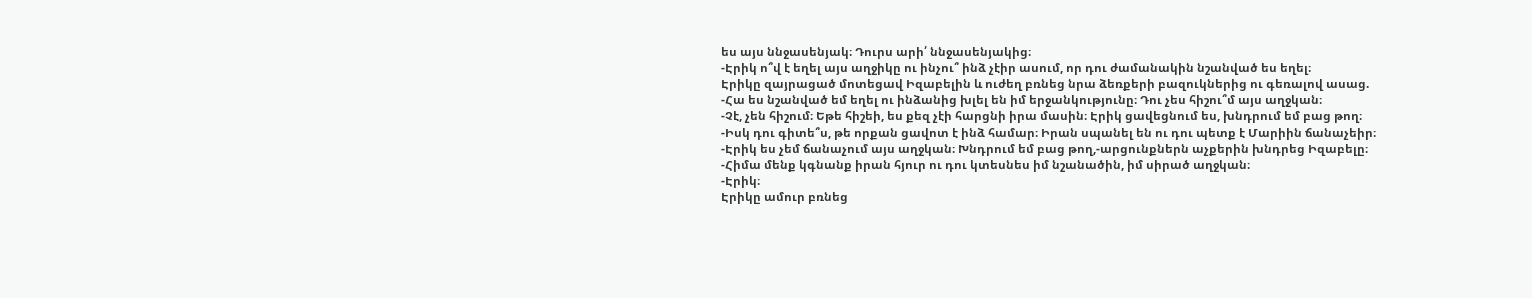ես այս ննջասենյակ։ Դուրս արի՛ ննջասենյակից։
-Էրիկ ո՞վ է եղել այս աղջիկը ու ինչու՞ ինձ չէիր ասում, որ դու ժամանակին նշանված ես եղել։
Էրիկը զայրացած մոտեցավ Իզաբելին և ուժեղ բռնեց նրա ձեռքերի բազուկներից ու գեռալով ասաց.
-Հա ես նշանված եմ եղել ու ինձանից խլել են իմ երջանկությունը։ Դու չես հիշու՞մ այս աղջկան։
-Չէ, չեն հիշում։ Եթե հիշեի, ես քեզ չէի հարցնի իրա մասին։ Էրիկ ցավեցնում ես, խնդրում եմ բաց թող։
-Իսկ դու գիտե՞ս, թե որքան ցավոտ է ինձ համար։ Իրան սպանել են ու դու պետք է Մարիին ճանաչեիր։
-Էրիկ ես չեմ ճանաչում այս աղջկան։ Խնդրում եմ բաց թող,-արցունքներն աչքերին խնդրեց Իզաբելը։
-Հիմա մենք կգնանք իրան հյուր ու դու կտեսնես իմ նշանածին, իմ սիրած աղջկան։
-Էրիկ։
Էրիկը ամուր բռնեց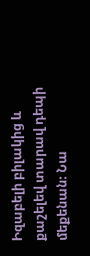Իզաբելի բիլակից և քաշելեվ տարավ դեպի մեքենան։ Նա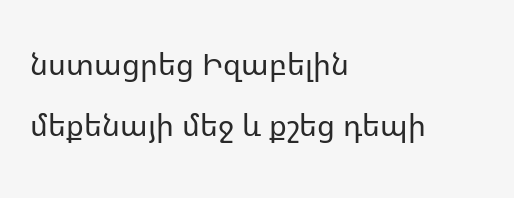նստացրեց Իզաբելին մեքենայի մեջ և քշեց դեպի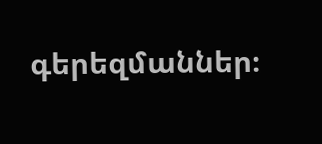գերեզմաններ։